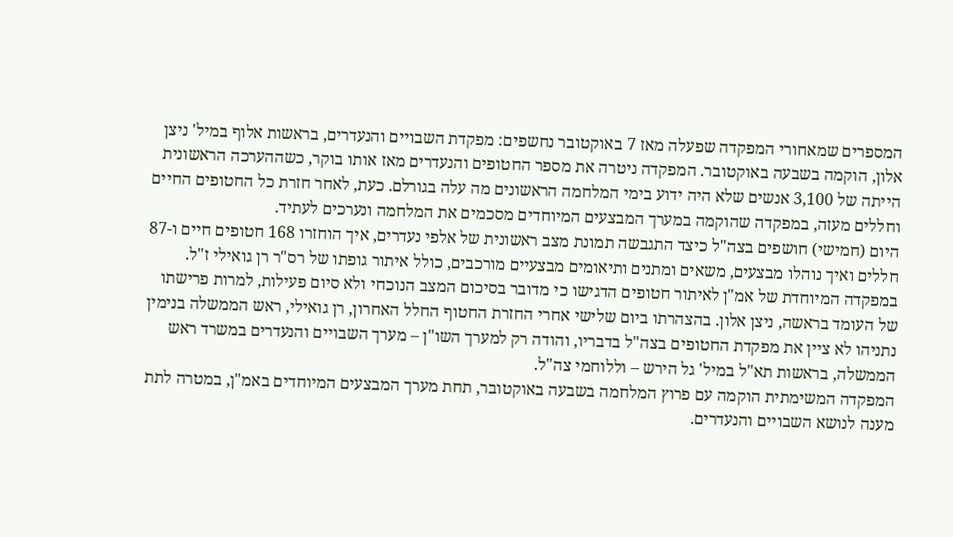המספרים שמאחורי המפקדה שפעלה מאז 7 באוקטובר נחשפים: מפקדת השבויים והנעדרים, בראשות אלוף במיל' ניצן אלון, הוקמה בשבעה באוקטובר. המפקדה ניטרה את מספר החטופים והנעדרים מאז אותו בוקר, כשההערכה הראשונית הייתה של 3,100 אנשים שלא היה ידוע בימי המלחמה הראשונים מה עלה בגורלם. כעת, לאחר חזרת כל החטופים החיים וחללים מעזה, במפקדה שהוקמה במערך המבצעים המיוחדים מסכמים את המלחמה ונערכים לעתיד.
היום (חמישי) חושפים בצה"ל כיצד התגבשה תמונת מצב ראשונית של אלפי נעדרים, איך הוחזרו 168 חטופים חיים ו-87 חללים ואיך נוהלו מבצעים, משאים ומתנים ותיאומים מבצעיים מורכבים, כולל איתור גופתו של רס"ר רן גואילי ז"ל.
במפקדה המיוחדת של אמ"ן לאיתור חטופים הדגישו כי מדובר בסיכום המצב הנוכחי ולא סיום פעילות, למרות פרישתו של העומד בראשה, ניצן אלון. בהצהרתו ביום שלישי אחרי החזרת החטוף החלל האחרון, רן גואילי, ראש הממשלה בנימין נתניהו לא ציין את מפקדת החטופים בצה"ל בדבריו, והודה רק למערך השו"ן – מערך השבויים והנעדרים במשרד ראש הממשלה, בראשות תא"ל במיל' גל הירש – וללוחמי צה"ל.
המפקדה המשימתית הוקמה עם פרוץ המלחמה בשבעה באוקטובר, תחת מערך המבצעים המיוחדים באמ"ן, במטרה לתת מענה לנושא השבויים והנעדרים.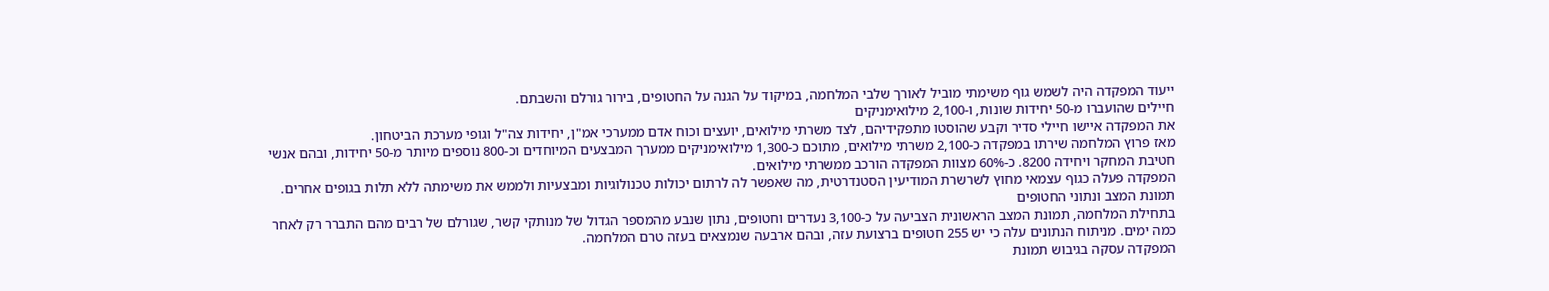ייעוד המפקדה היה לשמש גוף משימתי מוביל לאורך שלבי המלחמה, במיקוד על הגנה על החטופים, בירור גורלם והשבתם.
חיילים שהועברו מ-50 יחידות שונות, ו-2,100 מילואימניקים
את המפקדה איישו חיילי סדיר וקבע שהוסטו מתפקידיהם, לצד משרתי מילואים, יועצים וכוח אדם ממערכי אמ"ן, יחידות צה"ל וגופי מערכת הביטחון.
מאז פרוץ המלחמה שירתו במפקדה כ-2,100 משרתי מילואים, מתוכם כ-1,300 מילואימניקים ממערך המבצעים המיוחדים וכ-800 נוספים מיותר מ-50 יחידות, ובהם אנשי חטיבת המחקר ויחידה 8200. כ-60% מצוות המפקדה הורכב ממשרתי מילואים.
המפקדה פעלה כגוף עצמאי מחוץ לשרשרת המודיעין הסטנדרטית, מה שאפשר לה לרתום יכולות טכנולוגיות ומבצעיות ולממש את משימתה ללא תלות בגופים אחרים.
תמונת המצב ונתוני החטופים
בתחילת המלחמה, תמונת המצב הראשונית הצביעה על כ-3,100 נעדרים וחטופים, נתון שנבע מהמספר הגדול של מנותקי קשר, שגורלם של רבים מהם התברר רק לאחר כמה ימים. מניתוח הנתונים עלה כי יש 255 חטופים ברצועת עזה, ובהם ארבעה שנמצאים בעזה טרם המלחמה.
המפקדה עסקה בגיבוש תמונת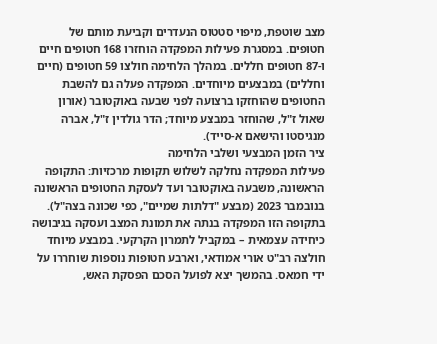מצב שוטפת, מיפוי סטטוס הנעדרים וקביעת מותם של חטופים. במסגרת פעילות המפקדה הוחזרו 168 חטופים חיים ו-87 חטופים חללים. במהלך הלחימה חולצו 59 חטופים (חיים וחללים) במבצעים מיוחדים. המפקדה פעלה גם להשבת החטופים שהוחזקו ברצועה לפני שבעה באוקטובר (אורון שאול ז"ל, שהוחזר במבצע מיוחד; הדר גולדין ז"ל, אברה מנגיסטו והישאם א-סייד).
ציר הזמן המבצעי ושלבי הלחימה
פעילות המפקדה נחלקה לשלוש תקופות מרכזיות: התקופה הראשונה, משבעה באוקטובר ועד לעסקת החטופים הראשונה בנובמבר 2023 (מבצע "דלתות שמיים", כפי שכונה בצה"ל).
בתקופה הזו המפקדה בנתה את תמונת המצב ועסקה בגיבושה כיחידה עצמאית – במקביל לתמרון הקרקעי. במבצע מיוחד חולצה רב"ט אורי אמודאי, וארבע חטופות נוספות שוחררו על ידי חמאס. בהמשך יצא לפועל הסכם הפסקת האש,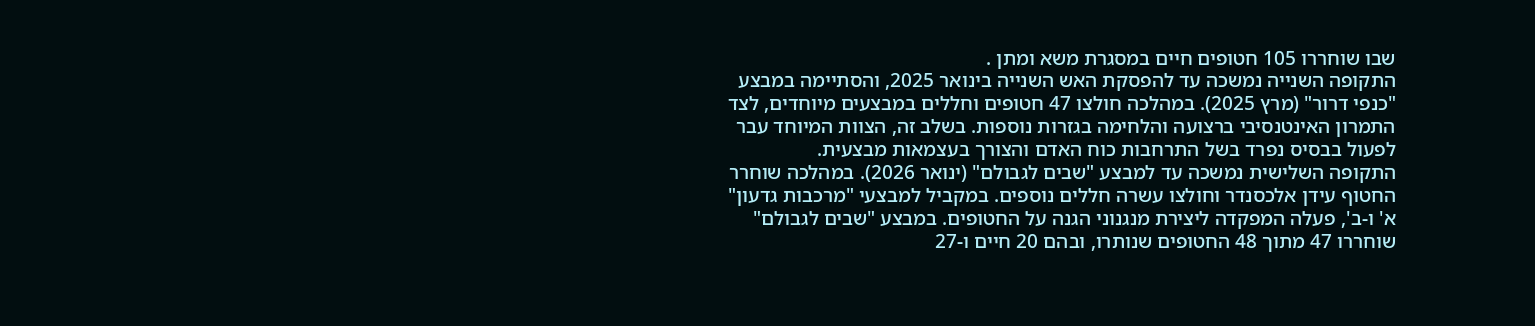שבו שוחררו 105 חטופים חיים במסגרת משא ומתן .
התקופה השנייה נמשכה עד להפסקת האש השנייה בינואר 2025, והסתיימה במבצע "כנפי דרור" (מרץ 2025). במהלכה חולצו 47 חטופים וחללים במבצעים מיוחדים, לצד התמרון האינטנסיבי ברצועה והלחימה בגזרות נוספות. בשלב זה, הצוות המיוחד עבר לפעול בבסיס נפרד בשל התרחבות כוח האדם והצורך בעצמאות מבצעית.
התקופה השלישית נמשכה עד למבצע "שבים לגבולם" (ינואר 2026). במהלכה שוחרר החטוף עידן אלכסנדר וחולצו עשרה חללים נוספים. במקביל למבצעי "מרכבות גדעון" א' ו-ב', פעלה המפקדה ליצירת מנגנוני הגנה על החטופים. במבצע "שבים לגבולם" שוחררו 47 מתוך 48 החטופים שנותרו, ובהם 20 חיים ו-27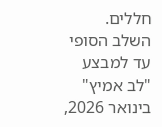חללים. השלב הסופי עד למבצע "לב אמיץ" בינואר 2026,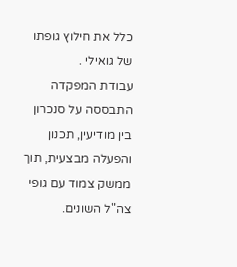כלל את חילוץ גופתו של גואילי .
עבודת המפקדה התבססה על סנכרון בין מודיעין, תכנון והפעלה מבצעית, תוך ממשק צמוד עם גופי צה"ל השונים.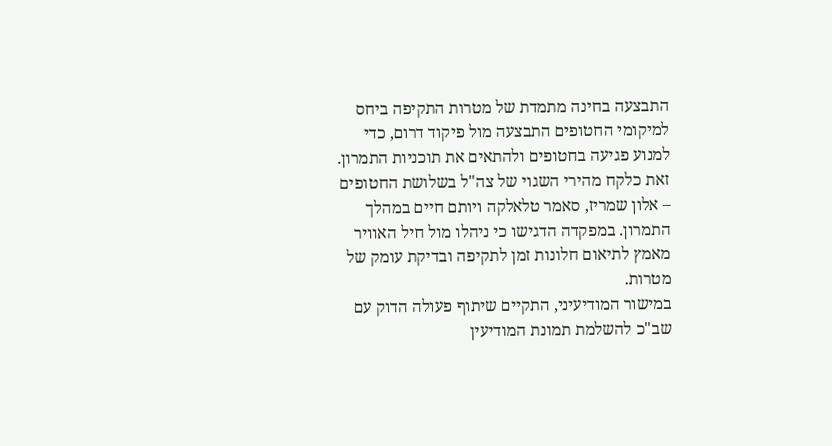התבצעה בחינה מתמדת של מטרות התקיפה ביחס למיקומי החטופים התבצעה מול פיקוד דרום, כדי למנוע פגיעה בחטופים ולהתאים את תוכניות התמרון. זאת כלקח מהירי השגוי של צה"ל בשלושת החטופים – אלון שמריז, סאמר טלאלקה ויותם חיים במהלך התמרון. במפקדה הדגישו כי ניהלו מול חיל האוויר מאמץ לתיאום חלונות זמן לתקיפה ובדיקת עומק של מטרות.
במישור המודיעיני, התקיים שיתוף פעולה הדוק עם שב"כ להשלמת תמונת המודיעין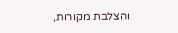והצלבת מקורות,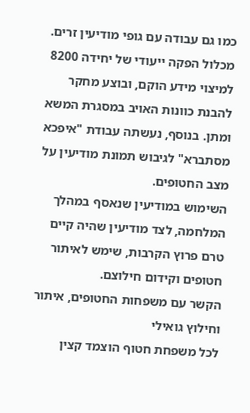כמו גם עבודה עם גופי מודיעין זרים. מכלול הפקה ייעודי של יחידה 8200 למיצוי מידע הוקם, ובוצע מחקר להבנת כוונות האויב במסגרת המשא ומתן. בנוסף, נעשתה עבודת "איפכא מסתברא" לגיבוש תמונת מודיעין על מצב החטופים.
השימוש במודיעין שנאסף במהלך המלחמה, לצד מודיעין שהיה קיים טרם פרוץ הקרבות, שימש לאיתור חטופים וקידום חילוצם.
הקשר עם משפחות החטופים, איתור וחילוץ גואילי
לכל משפחת חטוף הוצמד קצין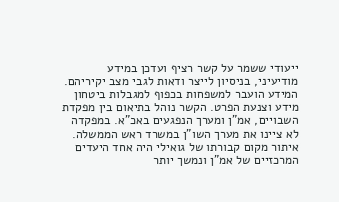ייעודי ששמר על קשר רציף ועדכן במידע מודיעיני, בניסיון לייצר ודאות לגבי מצב יקיריהם. המידע הועבר למשפחות בכפוף למגבלות ביטחון מידע וצנעת הפרט. הקשר נוהל בתיאום בין מפקדת השבויים, אמ"ן ומערך הנפגעים באכ"א. במפקדה לא ציינו את מערך השו"ן במשרד ראש הממשלה.
איתור מקום קבורתו של גואילי היה אחד היעדים המרכזיים של אמ"ן ונמשך יותר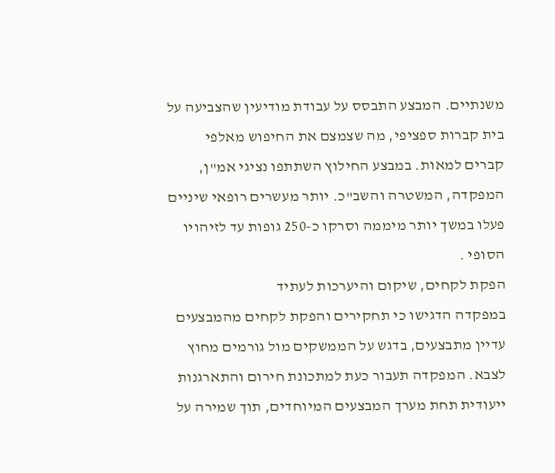משנתיים. המבצע התבסס על עבודת מודיעין שהצביעה על בית קברות ספציפי, מה שצמצם את החיפוש מאלפי קברים למאות. במבצע החילוץ השתתפו נציגי אמ"ן, המפקדה, המשטרה והשב"כ. יותר מעשרים רופאי שיניים פעלו במשך יותר מיממה וסרקו כ-250 גופות עד לזיהויו הסופי .
הפקת לקחים, שיקום והיערכות לעתיד
במפקדה הדגישו כי תחקירים והפקת לקחים מהמבצעים עדיין מתבצעים, בדגש על הממשקים מול גורמים מחוץ לצבא. המפקדה תעבור כעת למתכונת חירום והתארגנות ייעודית תחת מערך המבצעים המיוחדים, תוך שמירה על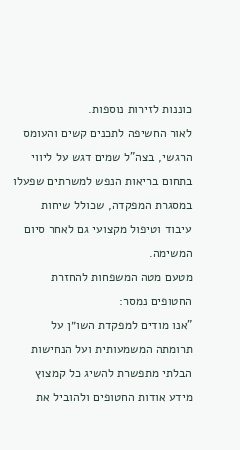כוננות לזירות נוספות.
לאור החשיפה לתכנים קשים והעומס הרגשי, בצה"ל שמים דגש על ליווי בתחום בריאות הנפש למשרתים שפעלו במסגרת המפקדה, שכולל שיחות עיבוד וטיפול מקצועי גם לאחר סיום המשימה.
מטעם מטה המשפחות להחזרת החטופים נמסר:
"אנו מודים למפקדת השו״ן על תרומתה המשמעותית ועל הנחישות הבלתי מתפשרת להשיג כל קמצוץ מידע אודות החטופים ולהוביל את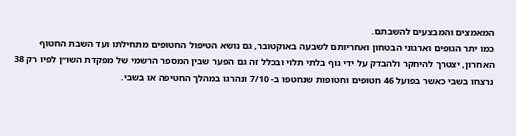המאמצים והמבצעים להשבתם.
כמו יתר הגופים וארגוני הבטחון ואחריותם לשבעה באוקטובר, גם נושא הטיפול החטופים מתחילתו ועד השבת החטוף האחרון, יצטרך להיחקר ולהבדק על ידי גוף בלתי תלוי ובכלל זה גם הפער שבין המספר הרשמי של מפקדת השו״ן לפיו רק 38 נרצחו בשבי כאשר בפועל 46 חטופים וחטופות שנחטפו ב- 7/10 ונהרגו במהלך החטיפה או בשבי.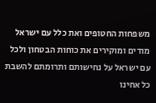משפחות החטופים ואת כלל עם ישראל מודים ומוקירים את כוחות הבטחון ולכל עם ישראל על נחישותם ותרומתם להשבת כל אחינו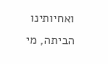ואחיותינו הביתה, מי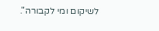לשיקום ומי לקבורה".